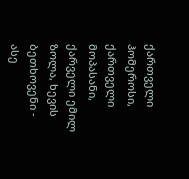ქართველი ჰომეროსი, ქართველი მოპასანი, ქარველი ემილ ზოლა, ხევის ბეთხოვენი - ასე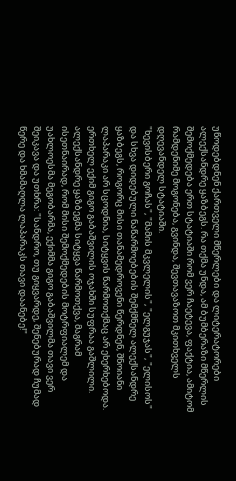უწოდებდნენ ქართველი მწერლები და ლიტერატორები ალექსანდრე ყაზბეგს. რა თქმა უნდა, ამ ბუმბერაზი მწერლის შემოქმედება ერთ სტატიაში რომ ვერ ჩაეტევა, ფაქტია, ამიტომ რამდენიმე მოგონება, გვინდა, შევთავაზოთ მკითხველს დღევანდელ სტატიაში.
"ხევისბერი გოჩას", "მამის მკვლელის", "ელგუჯას", "ელისოს" და სხვა დიდებული ნაწარმოებების შემქმნელ ალექსანდრე ყაზბეგს, როგორც მისი თანამედროვენი წერდნენ, შნოიანი ლაპარაკი არ სცოდნია, სიტყვის წარმოთქმაც არ ეხერხებოდა. ერთხელ ექიმ გიგო გაბაშვილის ოჯახში სუფრაა გაშლილი. ალექსანდრე ყაზბეგმა სიტყვა წარმოთქვა, მაგრამ ისეთნაირად, რომ მისი შემოქმედების მოტრფიალემ და უახლოესმა მეგობარმა, ექიმმა გიგო გაბაშვილმა თავი ვერ შეიკავა და უთხრა: "სანდრო, თუ გიყვარდე, შენებურად ჩუმად წერე და ხმამაღლა ლაპარაკს თავი დაანებე!"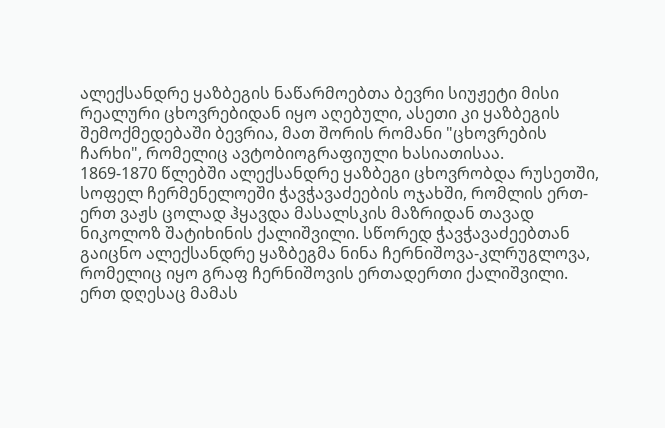ალექსანდრე ყაზბეგის ნაწარმოებთა ბევრი სიუჟეტი მისი რეალური ცხოვრებიდან იყო აღებული, ასეთი კი ყაზბეგის შემოქმედებაში ბევრია, მათ შორის რომანი "ცხოვრების ჩარხი", რომელიც ავტობიოგრაფიული ხასიათისაა.
1869-1870 წლებში ალექსანდრე ყაზბეგი ცხოვრობდა რუსეთში, სოფელ ჩერმენელოეში ჭავჭავაძეების ოჯახში, რომლის ერთ-ერთ ვაჟს ცოლად ჰყავდა მასალსკის მაზრიდან თავად ნიკოლოზ შატიხინის ქალიშვილი. სწორედ ჭავჭავაძეებთან გაიცნო ალექსანდრე ყაზბეგმა ნინა ჩერნიშოვა-კლრუგლოვა, რომელიც იყო გრაფ ჩერნიშოვის ერთადერთი ქალიშვილი. ერთ დღესაც მამას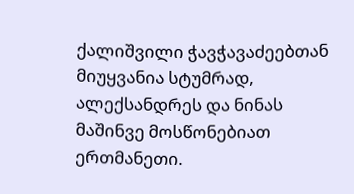ქალიშვილი ჭავჭავაძეებთან მიუყვანია სტუმრად, ალექსანდრეს და ნინას მაშინვე მოსწონებიათ ერთმანეთი.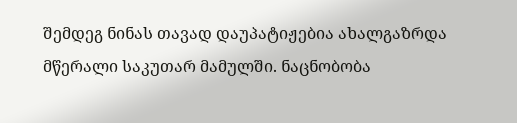შემდეგ ნინას თავად დაუპატიჟებია ახალგაზრდა მწერალი საკუთარ მამულში. ნაცნობობა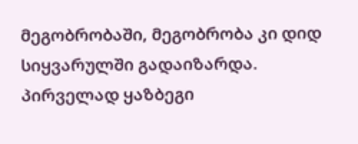მეგობრობაში, მეგობრობა კი დიდ სიყვარულში გადაიზარდა.
პირველად ყაზბეგი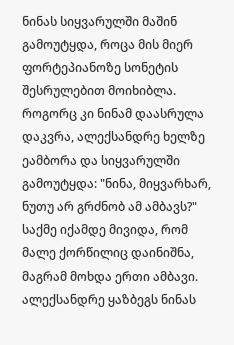ნინას სიყვარულში მაშინ გამოუტყდა, როცა მის მიერ ფორტეპიანოზე სონეტის შესრულებით მოიხიბლა. როგორც კი ნინამ დაასრულა დაკვრა, ალექსანდრე ხელზე ეამბორა და სიყვარულში გამოუტყდა: "ნინა, მიყვარხარ, ნუთუ არ გრძნობ ამ ამბავს?"
საქმე იქამდე მივიდა, რომ მალე ქორწილიც დაინიშნა, მაგრამ მოხდა ერთი ამბავი. ალექსანდრე ყაზბეგს ნინას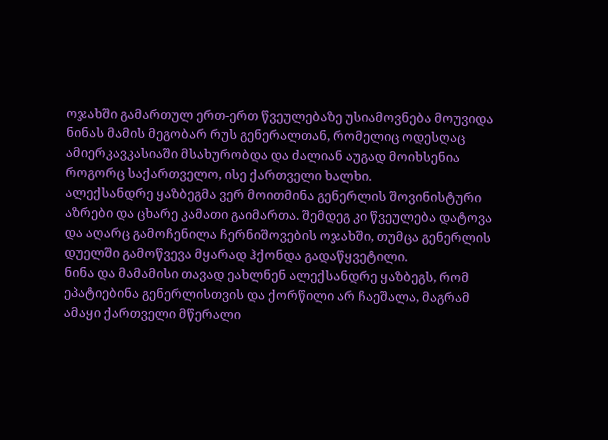ოჯახში გამართულ ერთ-ერთ წვეულებაზე უსიამოვნება მოუვიდა ნინას მამის მეგობარ რუს გენერალთან, რომელიც ოდესღაც ამიერკავკასიაში მსახურობდა და ძალიან აუგად მოიხსენია როგორც საქართველო, ისე ქართველი ხალხი.
ალექსანდრე ყაზბეგმა ვერ მოითმინა გენერლის შოვინისტური აზრები და ცხარე კამათი გაიმართა. შემდეგ კი წვეულება დატოვა და აღარც გამოჩენილა ჩერნიშოვების ოჯახში, თუმცა გენერლის დუელში გამოწვევა მყარად ჰქონდა გადაწყვეტილი.
ნინა და მამამისი თავად ეახლნენ ალექსანდრე ყაზბეგს, რომ ეპატიებინა გენერლისთვის და ქორწილი არ ჩაეშალა, მაგრამ ამაყი ქართველი მწერალი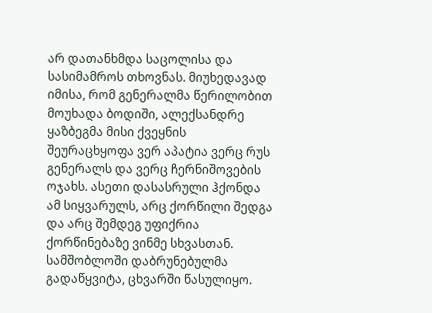არ დათანხმდა საცოლისა და სასიმამროს თხოვნას. მიუხედავად იმისა, რომ გენერალმა წერილობით მოუხადა ბოდიში, ალექსანდრე ყაზბეგმა მისი ქვეყნის შეურაცხყოფა ვერ აპატია ვერც რუს გენერალს და ვერც ჩერნიშოვების ოჯახს. ასეთი დასასრული ჰქონდა ამ სიყვარულს, არც ქორწილი შედგა და არც შემდეგ უფიქრია ქორწინებაზე ვინმე სხვასთან.
სამშობლოში დაბრუნებულმა გადაწყვიტა, ცხვარში წასულიყო.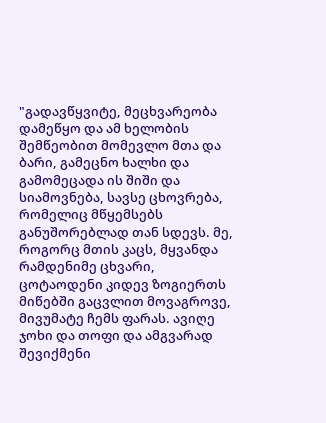"გადავწყვიტე, მეცხვარეობა დამეწყო და ამ ხელობის შემწეობით მომევლო მთა და ბარი, გამეცნო ხალხი და გამომეცადა ის შიში და სიამოვნება, სავსე ცხოვრება, რომელიც მწყემსებს განუშორებლად თან სდევს. მე, როგორც მთის კაცს, მყვანდა რამდენიმე ცხვარი, ცოტაოდენი კიდევ ზოგიერთს მიწებში გაცვლით მოვაგროვე, მივუმატე ჩემს ფარას. ავიღე ჯოხი და თოფი და ამგვარად შევიქმენი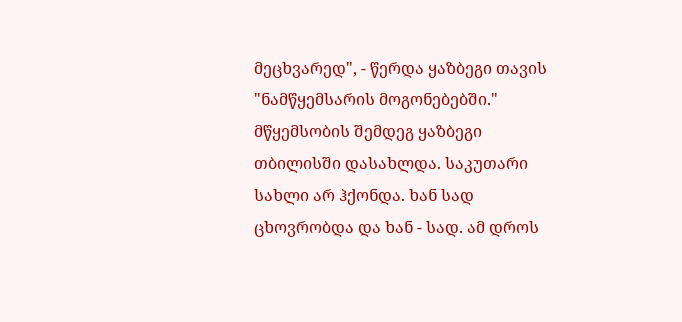მეცხვარედ", - წერდა ყაზბეგი თავის "ნამწყემსარის მოგონებებში."
მწყემსობის შემდეგ ყაზბეგი თბილისში დასახლდა. საკუთარი სახლი არ ჰქონდა. ხან სად ცხოვრობდა და ხან - სად. ამ დროს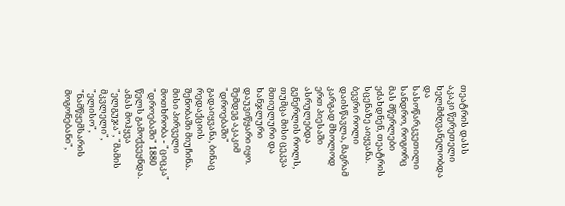თეატრის დასს აკაკი წერეთელი ხელმძღვანელობდა და სასოწარკვეთილი სანდრო, როგორც მას მწერლები ეძახდნენ, თეატრის სცენაზე აიყვანა.
ბევრი როლი დაისწავლა, მაგრამ კარგად მხოლოდ ერთ პიესაში ასრულებდა გენერლის როლს, თუმცა მისი ცეკვა მთიულური და ხანჯლური დაუვიწყარი იყო. შემდეგ აკაკიმ "დროებაში" გადაიყვანა, ბინაც რედაქციის შენობაში მიუჩინა.
მისი პირველი მოთხრობა - "ციცკა" "დროებაში" 1880 წელს გამოქვეყნდა. ამას მოჰყვა "ელგუჯა", "მამის მკვლელი", "ელისო", "ნამწყემსარის მოგონებანი",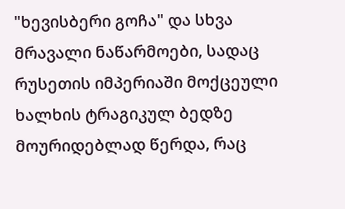"ხევისბერი გოჩა" და სხვა მრავალი ნაწარმოები, სადაც რუსეთის იმპერიაში მოქცეული ხალხის ტრაგიკულ ბედზე მოურიდებლად წერდა, რაც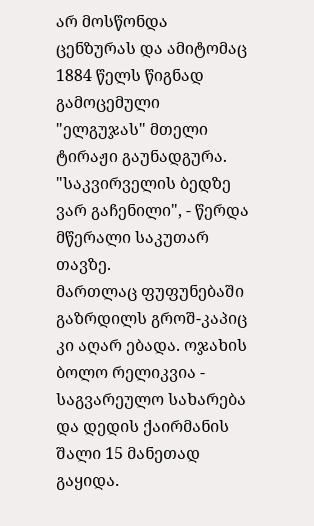არ მოსწონდა ცენზურას და ამიტომაც 1884 წელს წიგნად გამოცემული "ელგუჯას" მთელი ტირაჟი გაუნადგურა. "საკვირველის ბედზე ვარ გაჩენილი", - წერდა მწერალი საკუთარ თავზე.
მართლაც ფუფუნებაში გაზრდილს გროშ-კაპიც კი აღარ ებადა. ოჯახის ბოლო რელიკვია - საგვარეულო სახარება და დედის ქაირმანის შალი 15 მანეთად გაყიდა.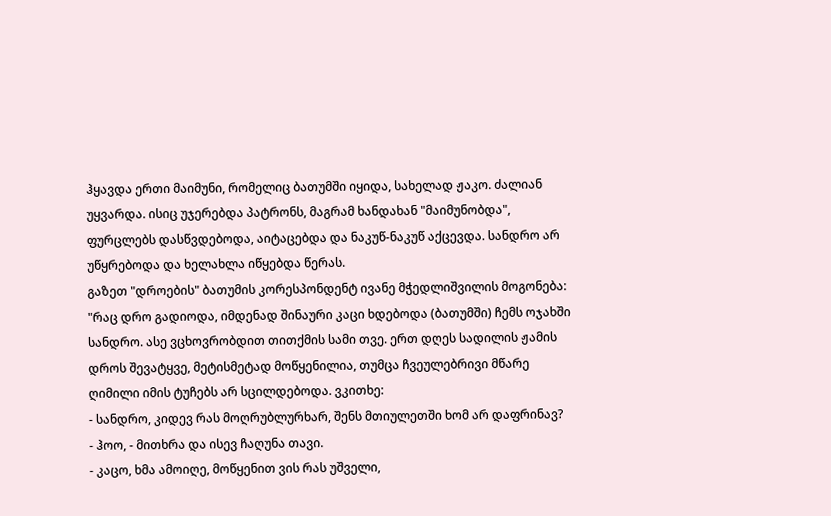ჰყავდა ერთი მაიმუნი, რომელიც ბათუმში იყიდა, სახელად ჟაკო. ძალიან უყვარდა. ისიც უჯერებდა პატრონს, მაგრამ ხანდახან "მაიმუნობდა", ფურცლებს დასწვდებოდა, აიტაცებდა და ნაკუწ-ნაკუწ აქცევდა. სანდრო არ უწყრებოდა და ხელახლა იწყებდა წერას.
გაზეთ "დროების" ბათუმის კორესპონდენტ ივანე მჭედლიშვილის მოგონება:
"რაც დრო გადიოდა, იმდენად შინაური კაცი ხდებოდა (ბათუმში) ჩემს ოჯახში სანდრო. ასე ვცხოვრობდით თითქმის სამი თვე. ერთ დღეს სადილის ჟამის დროს შევატყვე, მეტისმეტად მოწყენილია, თუმცა ჩვეულებრივი მწარე ღიმილი იმის ტუჩებს არ სცილდებოდა. ვკითხე:
- სანდრო, კიდევ რას მოღრუბლურხარ, შენს მთიულეთში ხომ არ დაფრინავ?
- ჰოო, - მითხრა და ისევ ჩაღუნა თავი.
- კაცო, ხმა ამოიღე, მოწყენით ვის რას უშველი,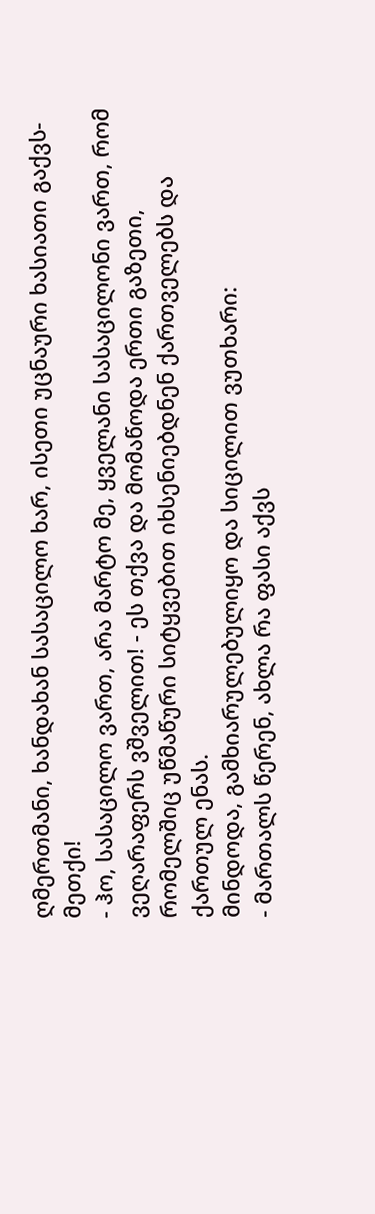ღმერთმანი, ხანდახან სასაცილო ხარ, ისეთი უცნაური ხასიათი გაქვს-მეთქი!
- ჰო, სასაცილო ვართ, არა მარტო მე, ყველანი სასაცილონი ვართ, რომ ვეღარაფერს ვშველით! - ეს თქვა და მომაწოდა ერთი გაზეთი, რომელშიც უწმაწური სიტყვებით იხსენიებდნენ ქართველებს და ქართულ ენას.
მინდოდა, გამხიარულებულიყო და სიცილით ვუთხარი:
- მართალს წერენ, ახლა რა ფასი აქვს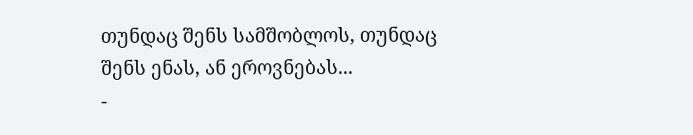თუნდაც შენს სამშობლოს, თუნდაც შენს ენას, ან ეროვნებას...
-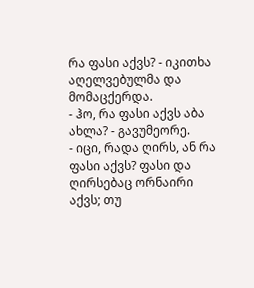რა ფასი აქვს? - იკითხა აღელვებულმა და მომაცქერდა.
- ჰო, რა ფასი აქვს აბა ახლა? - გავუმეორე.
- იცი, რადა ღირს, ან რა ფასი აქვს? ფასი და ღირსებაც ორნაირი აქვს; თუ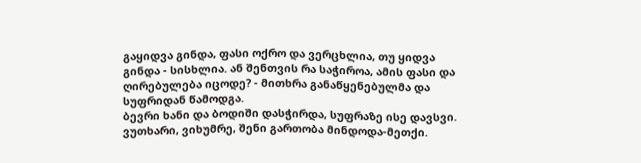გაყიდვა გინდა, ფასი ოქრო და ვერცხლია, თუ ყიდვა გინდა - სისხლია. ან შენთვის რა საჭიროა, ამის ფასი და ღირებულება იცოდე? - მითხრა განაწყენებულმა და სუფრიდან წამოდგა.
ბევრი ხანი და ბოდიში დასჭირდა, სუფრაზე ისე დავსვი. ვუთხარი, ვიხუმრე, შენი გართობა მინდოდა-მეთქი.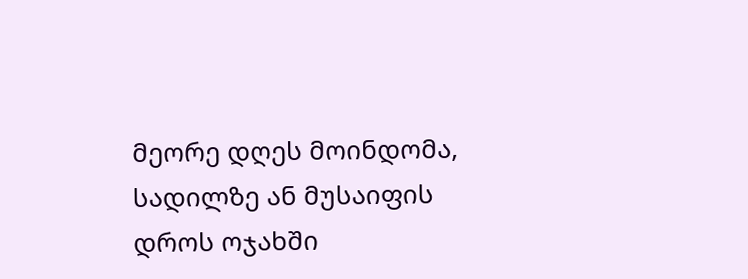მეორე დღეს მოინდომა, სადილზე ან მუსაიფის დროს ოჯახში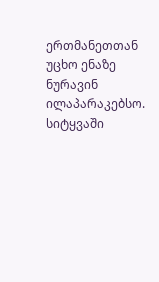ერთმანეთთან უცხო ენაზე ნურავინ ილაპარაკებსო. სიტყვაში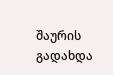შაურის გადახდა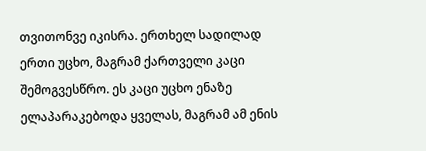თვითონვე იკისრა. ერთხელ სადილად ერთი უცხო, მაგრამ ქართველი კაცი შემოგვესწრო. ეს კაცი უცხო ენაზე ელაპარაკებოდა ყველას, მაგრამ ამ ენის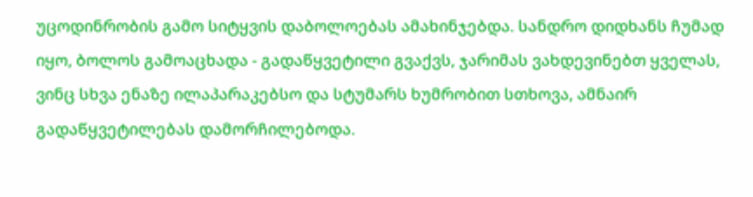უცოდინრობის გამო სიტყვის დაბოლოებას ამახინჯებდა. სანდრო დიდხანს ჩუმად იყო, ბოლოს გამოაცხადა - გადაწყვეტილი გვაქვს, ჯარიმას ვახდევინებთ ყველას, ვინც სხვა ენაზე ილაპარაკებსო და სტუმარს ხუმრობით სთხოვა, ამნაირ გადაწყვეტილებას დამორჩილებოდა.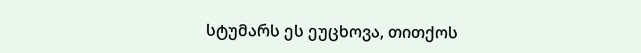სტუმარს ეს ეუცხოვა, თითქოს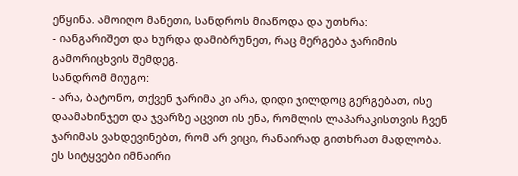ეწყინა. ამოიღო მანეთი, სანდროს მიაწოდა და უთხრა:
- იანგარიშეთ და ხურდა დამიბრუნეთ, რაც მერგება ჯარიმის გამორიცხვის შემდეგ.
სანდრომ მიუგო:
- არა, ბატონო, თქვენ ჯარიმა კი არა, დიდი ჯილდოც გერგებათ, ისე დაამახინჯეთ და ჯვარზე აცვით ის ენა, რომლის ლაპარაკისთვის ჩვენ ჯარიმას ვახდევინებთ, რომ არ ვიცი, რანაირად გითხრათ მადლობა.
ეს სიტყვები იმნაირი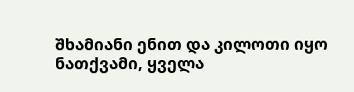შხამიანი ენით და კილოთი იყო ნათქვამი, ყველა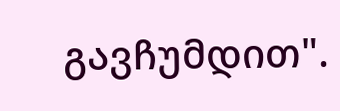გავჩუმდით".